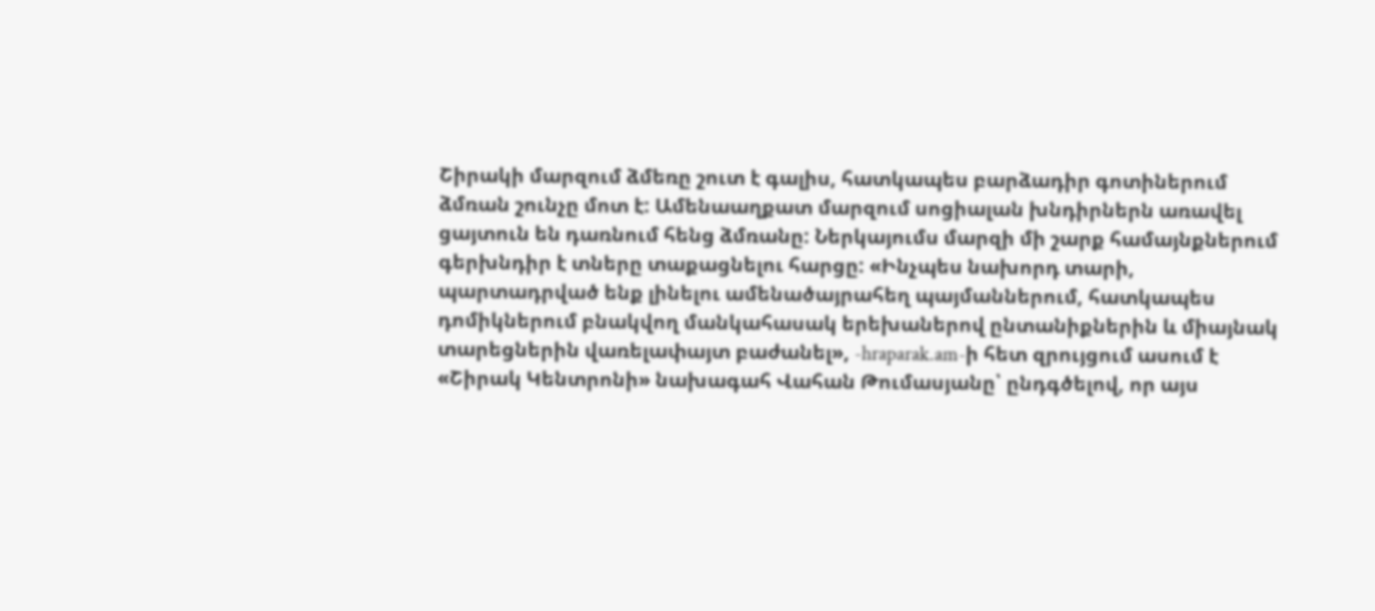Շիրակի մարզում ձմեռը շուտ է գալիս, հատկապես բարձադիր գոտիներում ձմռան շունչը մոտ է: Ամենաաղքատ մարզում սոցիալան խնդիրներն առավել ցայտուն են դառնում հենց ձմռանը: Ներկայումս մարզի մի շարք համայնքներում գերխնդիր է տները տաքացնելու հարցը: «Ինչպես նախորդ տարի, պարտադրված ենք լինելու ամենածայրահեղ պայմաններում, հատկապես դոմիկներում բնակվող մանկահասակ երեխաներով ընտանիքներին և միայնակ տարեցներին վառելափայտ բաժանել», -hraparak.am-ի հետ զրույցում ասում է «Շիրակ Կենտրոնի» նախագահ Վահան Թումասյանը՝ ընդգծելով, որ այս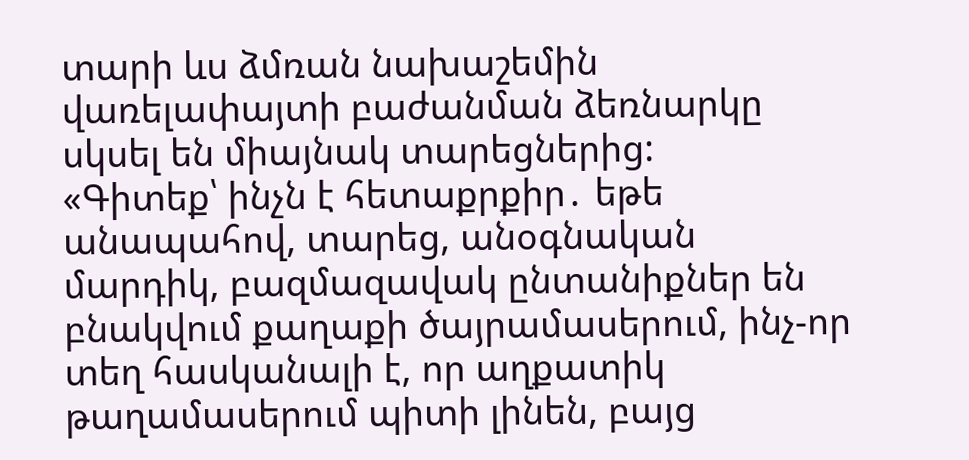տարի ևս ձմռան նախաշեմին վառելափայտի բաժանման ձեռնարկը սկսել են միայնակ տարեցներից:
«Գիտեք՝ ինչն է հետաքրքիր․ եթե անապահով, տարեց, անօգնական մարդիկ, բազմազավակ ընտանիքներ են բնակվում քաղաքի ծայրամասերում, ինչ-որ տեղ հասկանալի է, որ աղքատիկ թաղամասերում պիտի լինեն, բայց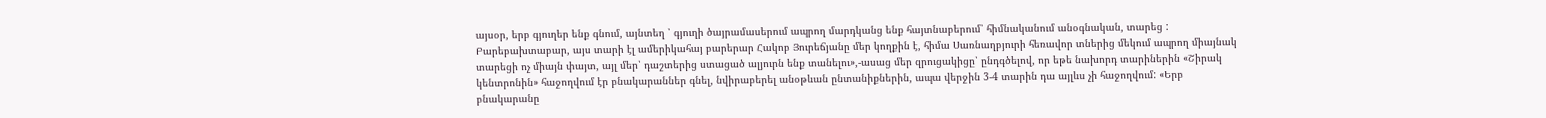այսօր, երբ գյուղեր ենք գնում, այնտեղ ՝ գյուղի ծայրամասերում ապրող մարդկանց ենք հայտնաբերում՝ հիմնականում անօգնական, տարեց : Բարեբախտաբար, այս տարի էլ ամերիկահայ բարերար Հակոբ Յուրեճյանը մեր կողքին է, հիմա Սառնաղբյուրի հեռավոր տներից մեկում ապրող միայնակ տարեցի ոչ միայն փայտ, այլ մեր՝ դաշտերից ստացած ալյուրն ենք տանելու»,-ասաց մեր զրուցակիցը՝ ընդգծելով, որ եթե նախորդ տարիներին «Շիրակ կենտրոնին» հաջողվում էր բնակարաններ գնել, նվիրաբերել անօթևան ընտանիքներին, ապա վերջին 3-4 տարին դա այլևս չի հաջողվում: «Երբ բնակարանը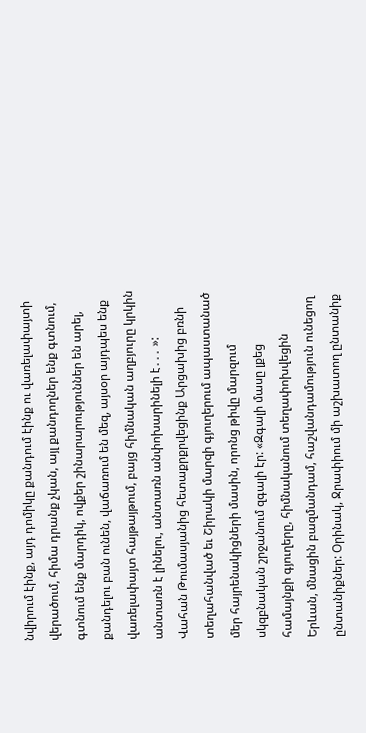նվիրում էինք, այդ դոմիկը քանդում էինք ու վառելափայտի վերածում, հիմա դրանք չկան, այլ քանդողներ ենք գտնում, գտնում ենք մարդիկ, ովքեր շինարարություններ են արել, քանդելու բան ունեն, վաճառում են մեզ, այսօր այդպես ենք վառելափայտ հայթայթում, բայց հիմնական աղբյուրը կրկին անտառն է լինելու, անտառն անփոխարինելի է․․․ »:
Վահան Թումասյանից հետաքրքրվեցինք Արցախից բռնի տեղահանված եւ Շիրակի մարզի գյուղերում ապաստանած մեր հայրենակիցների մասին, որոնց թիվը մարզում սկզբնական շրջանում զգալի էր: «Զգալի մասը լքեց համայնքի գյուղերը, հիմնականում տեղափոխվեցին Երևան, մնացին բազմանդամ, հաշվանդամություն ունեցող ընտանիքներ: Օրինակ, Ջրափիում մի աշխատող ընտանիք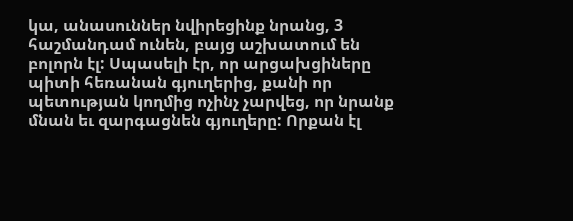կա, անասուններ նվիրեցինք նրանց, 3 հաշմանդամ ունեն, բայց աշխատում են բոլորն էլ: Սպասելի էր, որ արցախցիները պիտի հեռանան գյուղերից, քանի որ պետության կողմից ոչինչ չարվեց, որ նրանք մնան եւ զարգացնեն գյուղերը: Որքան էլ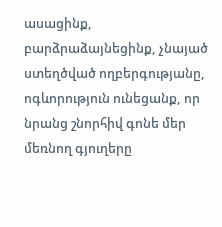ասացինք, բարձրաձայնեցինք, չնայած ստեղծված ողբերգությանը, ոգևորություն ունեցանք, որ նրանց շնորհիվ գոնե մեր մեռնող գյուղերը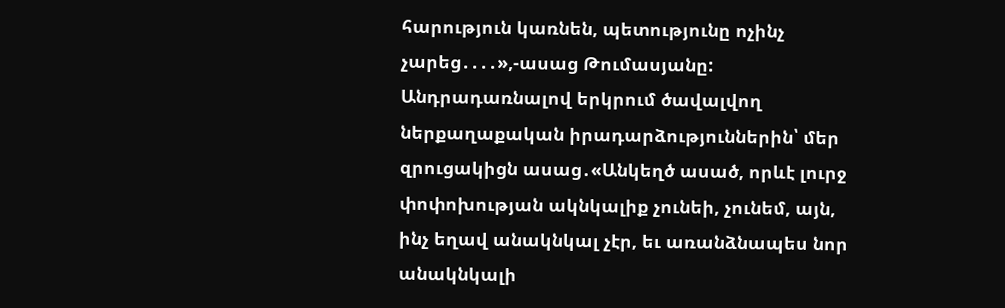հարություն կառնեն, պետությունը ոչինչ չարեց․․․․»,-ասաց Թումասյանը:
Անդրադառնալով երկրում ծավալվող ներքաղաքական իրադարձություններին՝ մեր զրուցակիցն ասաց․«Անկեղծ ասած, որևէ լուրջ փոփոխության ակնկալիք չունեի, չունեմ, այն, ինչ եղավ անակնկալ չէր, եւ առանձնապես նոր անակնկալի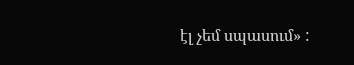էլ չեմ սպասում» :